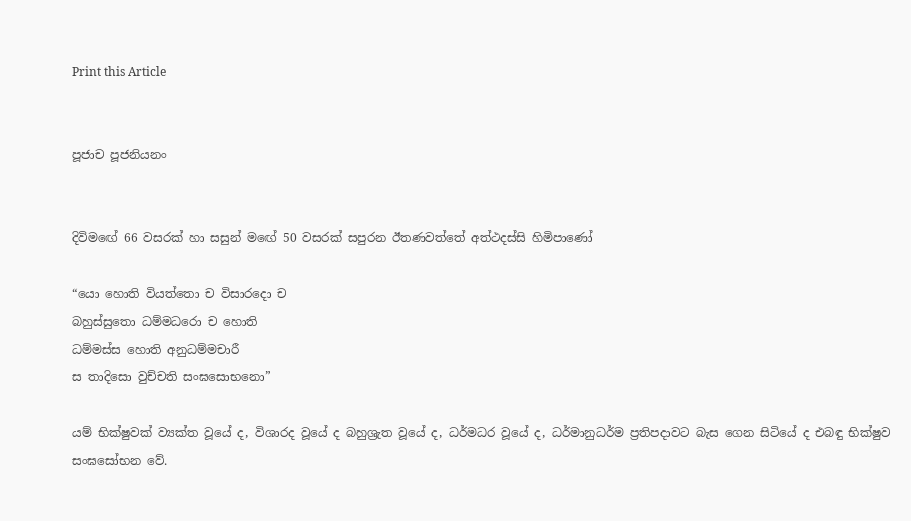Print this Article


පූජාච පූජනියනං


දිවිමඟේ 66 වසරක් හා සසුන් මඟේ 50 වසරක් සපුරන ඊතණවත්තේ අත්ථදස්සි හිමිපාණෝ

“යො හොති වියත්තො ච විසාරදො ච
බහුස්සුතො ධම්මධරො ච හොති
ධම්මස්ස හොති අනුධම්මචාරී
ස තාදිසො වුච්චති සංඝසොභනො”

යම් භික්ෂුවක් ව්‍යක්ත වූයේ ද, විශාරද වූයේ ද බහුශ්‍රැත වූයේ ද, ධර්මධර වූයේ ද, ධර්මානුධර්ම ප්‍රතිපදාවට බැස ගෙන සිටියේ ද එබඳු භික්ෂුව සංඝසෝභන වේ.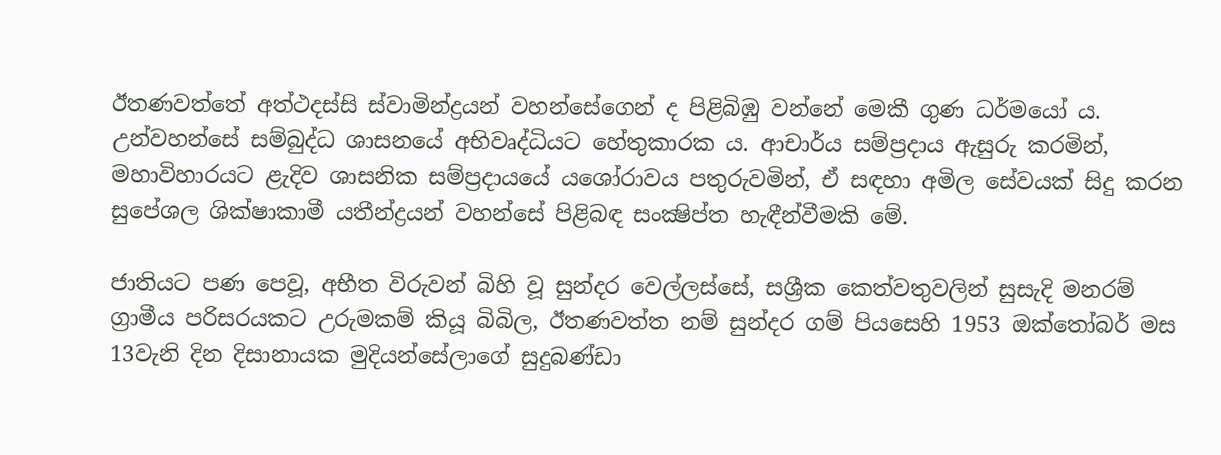ඊතණවත්තේ අත්ථදස්සි ස්වාමින්ද්‍රයන් වහන්සේගෙන් ද පිළිබිඹු වන්නේ මෙකී ගුණ ධර්මයෝ ය. උන්වහන්සේ සම්බුද්ධ ශාසනයේ අභිවෘද්ධියට හේතුකාරක ය. ආචාර්ය සම්ප්‍රදාය ඇසුරු කරමින්, මහාවිහාරයට ළැදිව ශාසනික සම්ප්‍රදායයේ යශෝරාවය පතුරුවමින්, ඒ සඳහා අමිල සේවයක් සිදු කරන සුපේශල ශික්ෂාකාමී යතීන්ද්‍රයන් වහන්සේ පිළිබඳ සංක්‍ෂිප්ත හැඳීන්වීමකි මේ.

ජාතියට පණ පෙවූ, අභීත විරුවන් බිහි වූ සුන්දර වෙල්ලස්සේ, සශ්‍රීක කෙත්වතුවලින් සුසැදි මනරම් ග්‍රාමීය පරිසරයකට උරුමකම් කියූ බිබිල, ඊතණවත්ත නම් සුන්දර ගම් පියසෙහි 1953 ඔක්තෝබර් මස 13වැනි දින දිසානායක මුදියන්සේලාගේ සුදුබණ්ඩා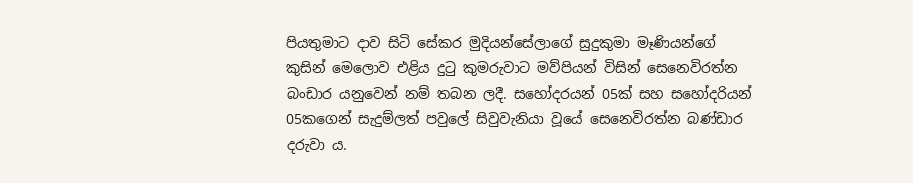පියතුමාට දාව සිටි සේකර මුදියන්සේලාගේ සුදුකුමා මෑණියන්ගේ කුසින් මෙලොව එළිය දුටු කුමරුවාට මව්පියන් විසින් සෙනෙවිරත්න බංඩාර යනුවෙන් නම් තබන ලදී. සහෝදරයන් 05ක් සහ සහෝදරියන් 05කගෙන් සැදුම්ලත් පවුලේ සිවුවැනියා වූයේ සෙනෙවිරත්න බණ්ඩාර දරුවා ය.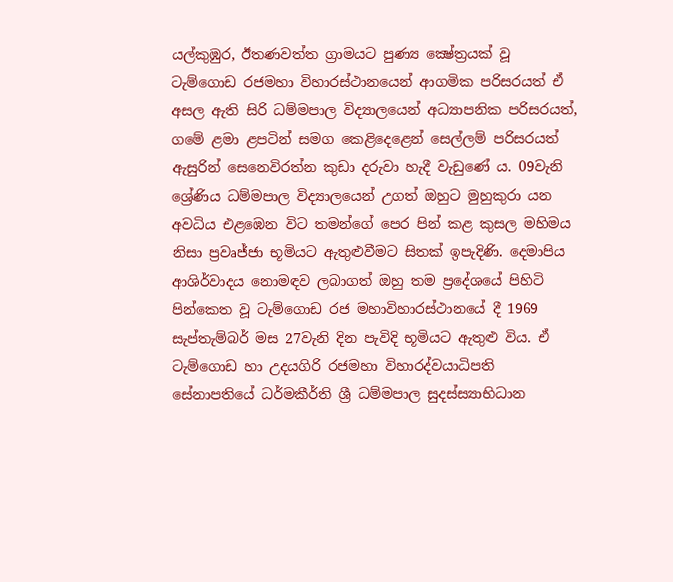යල්කුඹුර, ඊතණවත්ත ග්‍රාමයට පුණ්‍ය ක්‍ෂේත්‍රයක් වූ ටැම්ගොඩ රජමහා විහාරස්ථානයෙන් ආගමික පරිසරයත් ඒ අසල ඇති සිරි ධම්මපාල විද්‍යාලයෙන් අධ්‍යාපනික පරිසරයත්, ගමේ ළමා ළපටින් සමග කෙළිදෙළෙන් සෙල්ලම් පරිසරයත් ඇසුරින් සෙනෙවිරත්න කුඩා දරුවා හැදී වැඩුණේ ය. 09වැනි ශ්‍රේණිය ධම්මපාල විද්‍යාලයෙන් උගත් ඔහුට මුහුකුරා යන අවධිය එළඹෙන විට තමන්ගේ පෙර පින් කළ කුසල මහිමය නිසා ප්‍රවෘජ්ජා භූමියට ඇතුළුවීමට සිතක් ඉපැදිණි. දෙමාපිය ආශිර්වාදය නොමඳව ලබාගත් ඔහු තම ප්‍රදේශයේ පිහිටි පින්කෙත වූ ටැම්ගොඩ රජ මහාවිහාරස්ථානයේ දී 1969 සැප්තැම්බර් මස 27වැනි දින පැවිදි භූමියට ඇතුළු විය. ඒ ටැම්ගොඩ හා උදයගිරි රජමහා විහාරද්වයාධිපති සේනාපතියේ ධර්මකීර්ති ශ්‍රී ධම්මපාල සුදස්ස්‍යාභිධාන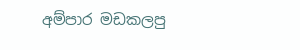අම්පාර මඩකලපු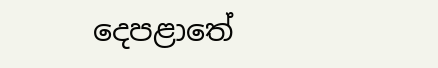දෙපළාතේ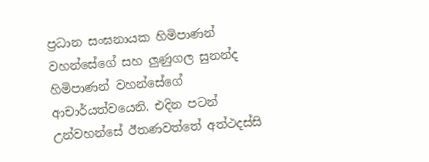ප්‍රධාන සංඝනායක හිමිපාණන් වහන්සේගේ සහ ලුණුගල සුනන්ද හිමිපාණන් වහන්සේගේ ආචාර්යත්වයෙනි. එදින පටන් උන්වහන්සේ ඊතණවත්තේ අත්ථදස්සි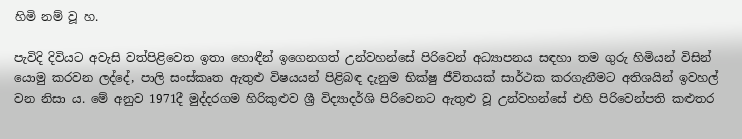හිමි නම් වූ හ.

පැවිදි දිවියට අවැසි වත්පිළිවෙත ඉතා හොඳීන් ඉගෙනගත් උන්වහන්සේ පිරිවෙන් අධ්‍යාපනය සඳහා තම ගුරු හිමියන් විසින් යොමු කරවන ලද්දේ, පාලි සංස්කෘත ඇතුළු විෂයයන් පිළිබඳ දැනුම භික්ෂු ජීවිතයක් සාර්ථක කරගැනීමට අතිශයින් ඉවහල් වන නිසා ය. මේ අනුව 1971දී මුද්දරගම හිරිකුළුව ශ්‍රී විද්‍යාදර්ශි පිරිවෙනට ඇතුළු වූ උන්වහන්සේ එහි පිරිවෙන්පති කළුතර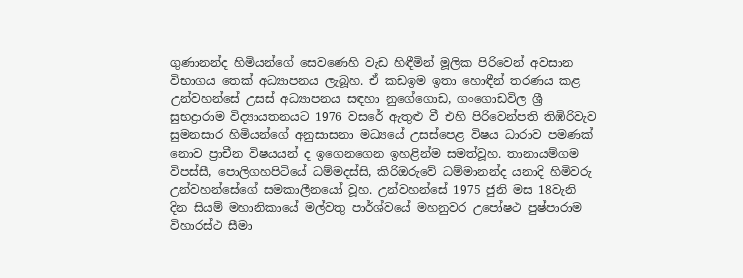ගුණානන්ද හිමියන්ගේ සෙවණෙහි වැඩ හිඳීමින් මූලික පිරිවෙන් අවසාන විභාගය තෙක් අධ්‍යාපනය ලැබූහ. ඒ කඩඉම ඉතා හොඳීන් තරණය කළ උන්වහන්සේ උසස් අධ්‍යාපනය සඳහා නුගේගොඩ, ගංගොඩවිල ශ්‍රී සුභද්‍රාරාම විද්‍යායතනයට 1976 වසරේ ඇතුළු වී එහි පිරිවෙන්පති තිඹිරිවැව සුමනසාර හිමියන්ගේ අනුසාසනා මධ්‍යයේ උසස්පෙළ විෂය ධාරාව පමණක් නොව ප්‍රාචීන විෂයයන් ද ඉගෙනගෙන ඉහළින්ම සමත්වූහ. තානායම්ගම විපස්සී, පොලිගහපිටියේ ධම්මදස්සි, කිරිඔරුවේ ධම්මානන්ද යනාදි හිමිවරු උන්වහන්සේගේ සමකාලීනයෝ වූහ. උන්වහන්සේ 1975 ජුනි මස 18වැනි දින සියම් මහානිකායේ මල්වතු පාර්ශ්වයේ මහනුවර උපෝෂථ පුෂ්පාරාම විහාරස්ථ සීමා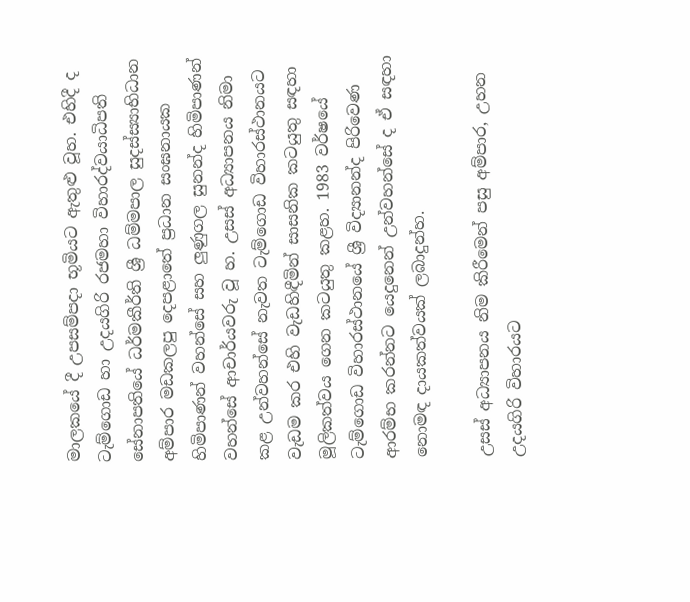මාලකයේ දී උපසම්පදා භූමියට ඇතුළු වූහ. එහිදී ද ටැම්ගොඩ හා උදයගිරි රජමහා විහාරද්වයාධිපති සේනාපතියේ ධර්මකීර්ති ශ්‍රී ධම්මපාල සුදස්ස්‍යාභිධාන අම්පාර මඩකලපු දෙපළාතේ ප්‍රධාන සංඝනායක හිමිපාණන් වහන්සේ සහ ලුණුගල සුනන්ද හිමිපාණන් වහන්සේ ආචාර්යවරු වූ හ. උසස් අධ්‍යාපනය නිමා කළ උන්වහන්සේ නැවත ටැම්ගොඩ විහාරස්ථානයට වැඩම කර එහි වැඩහිඳීමින් සාසනික කටයුතු සඳහා මූලිකත්වය ගෙන කටයුතු කළහ. 1983 වර්ෂයේ ටැම්ගොඩ විහාරස්ථානයේ ශ්‍රී විද්‍යානන්ද පිරිවෙණ ආරම්භ කරන්නට යෙදුනෙන් උන්වහන්සේ ද ඒ සඳහා නොමඳ දායකත්වයක් ලබාදුන්හ.

උසස් අධ්‍යාපනය නිම කිරීමෙන් පසු අම්පාර, උහන උදයගිරි විහාරයට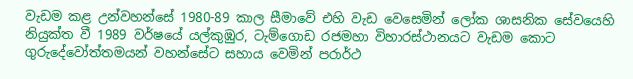වැඩම කළ උන්වහන්සේ 1980-89 කාල සීමාවේ එහි වැඩ වෙසෙමින් ලෝක ශාසනික සේවයෙහි නියුක්ත වී 1989 වර්ෂයේ යල්කුඹුර, ටැම්ගොඩ රජමහා විහාරස්ථානයට වැඩම කොට ගුරුදේවෝත්තමයන් වහන්සේට සහාය වෙමින් පරාර්ථ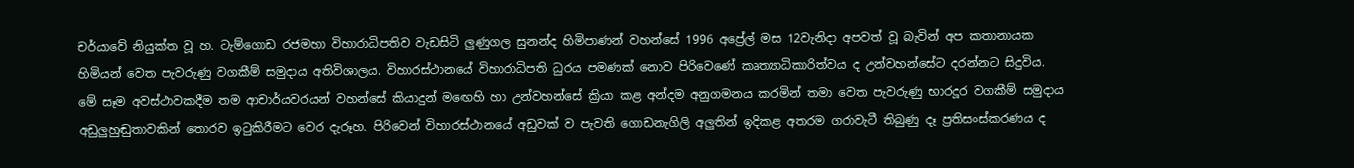චර්යාවේ නියුක්ත වූ හ. ටැම්ගොඩ රජමහා විහාරාධිපතිව වැඩසිටි ලුණුගල සුනන්ද හිමිපාණන් වහන්සේ 1996 අප්‍රේල් මස 12වැනිදා අපවත් වූ බැවින් අප කතානායක හිමියන් වෙත පැවරුණු වගකීම් සමුදාය අතිවිශාලය. විහාරස්ථානයේ විහාරාධිපති ධුරය පමණක් නොව පිරිවෙණේ කෘත්‍යාධිකාරිත්වය ද උන්වහන්සේට දරන්නට සිදුවිය. මේ සෑම අවස්ථාවකදීම තම ආචාර්යවරයන් වහන්සේ කියාදුන් මඟෙහි හා උන්වහන්සේ ක්‍රියා කළ අන්දම අනුගමනය කරමින් තමා වෙත පැවරුණු භාරදූර වගකීම් සමුදාය අඩුලුහුඬුතාවකින් තොරව ඉටුකිරීමට වෙර දැරූහ. පිරිවෙන් විහාරස්ථානයේ අඩුවක් ව පැවති ගොඩනැගිලි අලුතින් ඉදිකළ අතරම ගරාවැටී තිබුණු දෑ ප්‍රතිසංස්කරණය ද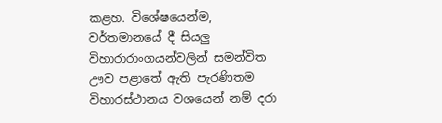කළහ. විශේෂයෙන්ම, වර්තමානයේ දී සියලු විහාරාරාංගයන්වලින් සමන්විත ඌව පළාතේ ඇති පැරණිතම විහාරස්ථානය වශයෙන් නම් දරා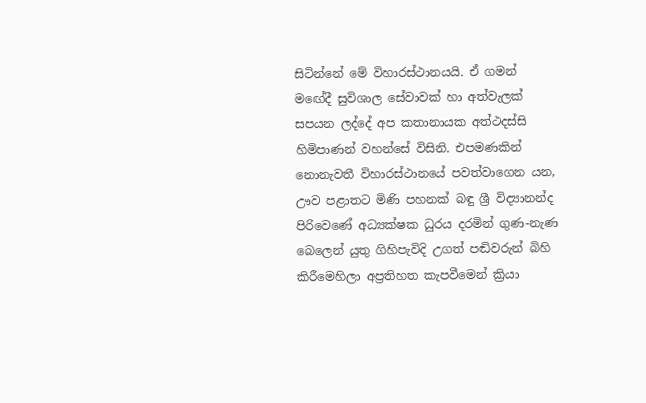සිටින්නේ මේ විහාරස්ථානයයි. ඒ ගමන් මඟේදී සුවිශාල සේවාවක් හා අත්වැලක් සපයන ලද්දේ අප කතානායක අත්ථදස්සි හිමිපාණන් වහන්සේ විසිනි. එපමණකින් නොනැවතී විහාරස්ථානයේ පවත්වාගෙන යන, ඌව පළාතට මිණි පහනක් බඳු ශ්‍රී විද්‍යානන්ද පිරිවෙණේ අධ්‍යක්ෂක ධුරය දරමින් ගුණ-නැණ බෙලෙන් යුතු ගිහිපැවිදි උගත් පඬිවරුන් බිහි කිරීමෙහිලා අප්‍රතිහත කැපවීමෙන් ක්‍රියා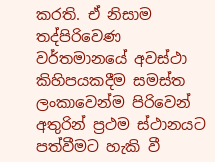කරති. ඒ නිසාම තද්පිරිවෙණ වර්තමානයේ අවස්ථා කිහිපයකදීම සමස්ත ලංකාවෙන්ම පිරිවෙන් අතුරින් ප්‍රථම ස්ථානයට පත්වීමට හැකි වී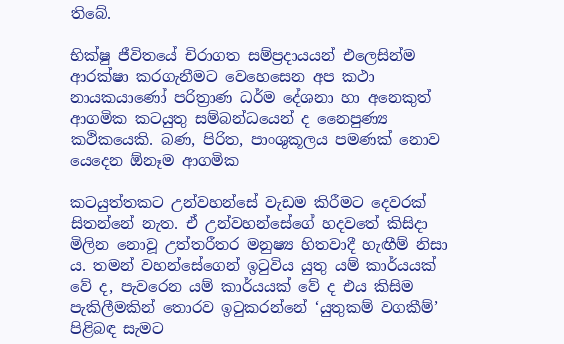තිබේ.

භික්ෂු ජීවිතයේ චිරාගත සම්ප්‍රදායයන් එලෙසින්ම ආරක්ෂා කරගැනීමට වෙහෙසෙන අප කථා නායකයාණෝ පරිත්‍රාණ ධර්ම දේශනා හා අනෙකුත් ආගමික කටයුතු සම්බන්ධයෙන් ද නෛපුණ්‍ය කථිකයෙකි. බණ, පිරිත, පාංශුකූලය පමණක් නොව යෙදෙන ඕනෑම ආගමික

කටයුත්තකට උන්වහන්සේ වැඩම කිරීමට දෙවරක් සිතන්නේ නැත. ඒ උන්වහන්සේගේ හදවතේ කිසිදා මිලින නොවූ උත්තරීතර මනුෂ්‍ය හිතවාදී හැඟීම් නිසා ය. තමන් වහන්සේගෙන් ඉටුවිය යුතු යම් කාර්යයක් වේ ද, පැවරෙන යම් කාර්යයක් වේ ද එය කිසිම පැකිලීමකින් තොරව ඉටුකරන්නේ ‘යුතුකම් වගකීම්’ පිළිබඳ සැමට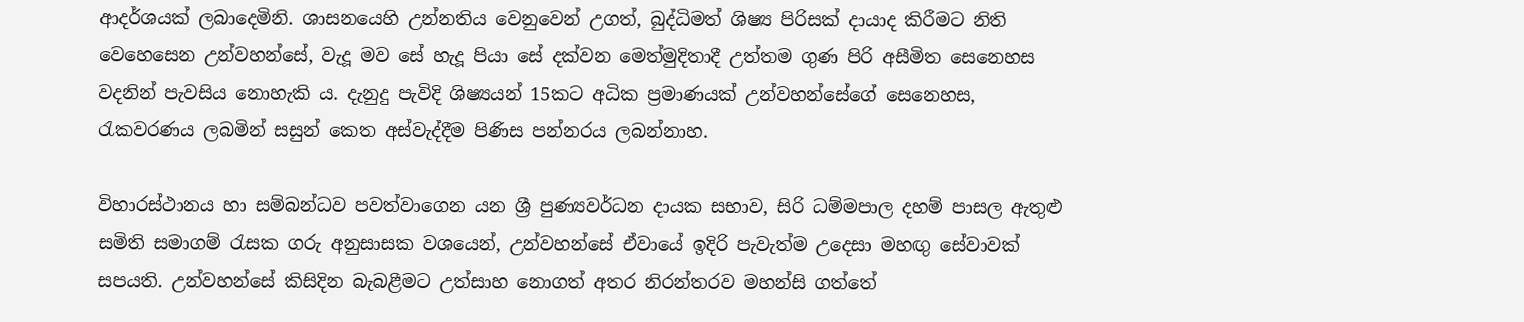ආදර්ශයක් ලබාදෙමිනි. ශාසනයෙහි උන්නතිය වෙනුවෙන් උගත්, බුද්ධිමත් ශිෂ්‍ය පිරිසක් දායාද කිරීමට නිති වෙහෙසෙන උන්වහන්සේ, වැදූ මව සේ හැදූ පියා සේ දක්වන මෙත්මුදිතාදී උත්තම ගුණ පිරි අසීමිත සෙනෙහස වදනින් පැවසිය නොහැකි ය. දැනුදු පැවිදි ශිෂ්‍යයන් 15කට අධික ප්‍රමාණයක් උන්වහන්සේගේ සෙනෙහස, රැකවරණය ලබමින් සසුන් කෙත අස්වැද්දීම පිණිස පන්නරය ලබන්නාහ.

විහාරස්ථානය හා සම්බන්ධව පවත්වාගෙන යන ශ්‍රී පුණ්‍යවර්ධන දායක සභාව, සිරි ධම්මපාල දහම් පාසල ඇතුළු සමිති සමාගම් රැසක ගරු අනුසාසක වශයෙන්, උන්වහන්සේ ඒවායේ ඉදිරි පැවැත්ම උදෙසා මහඟු සේවාවක් සපයති. උන්වහන්සේ කිසිදින බැබළීමට උත්සාහ නොගත් අතර නිරන්තරව මහන්සි ගත්තේ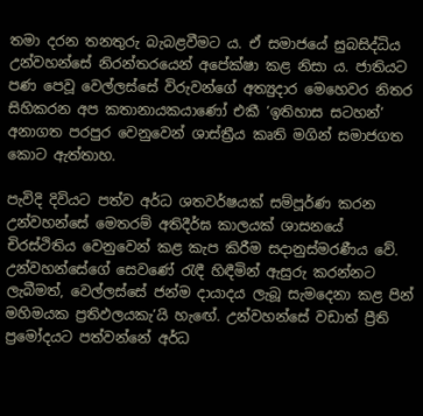තමා දරන තනතුරු බැබළවීමට ය. ඒ සමාජයේ සුබසිද්ධිය උන්වහන්සේ නිරන්තරයෙන් අපේක්ෂා කළ නිසා ය. ජාතියට පණ පෙවූ වෙල්ලස්සේ විරුවන්ගේ අත්‍යුදාර මෙහෙවර නිතර සිහිකරන අප කතානායකයාණෝ එකී ‘ඉතිහාස සටහන්’ අනාගත පරපුර වෙනුවෙන් ශාස්ත්‍රීය කෘති මගින් සමාජගත කොට ඇත්තාහ.

පැවිදි දිවියට පත්ව අර්ධ ශතවර්ෂයක් සම්පූර්ණ කරන උන්වහන්සේ මෙතරම් අතිදීර්ඝ කාලයක් ශාසනයේ චිරස්ථිතිය වෙනුවෙන් කළ කැප කිරීම සදානුස්මරණීය වේ. උන්වහන්සේගේ සෙවණේ රැඳී හිඳීමින් ඇසුරු කරන්නට ලැබීමත්, වෙල්ලස්සේ ජන්ම දායාදය ලැබූ සැමදෙනා කළ පින් මහිමයක ප්‍රතිඵලයකැ’යි හැඟේ. උන්වහන්සේ වඩාත් ප්‍රීති ප්‍රමෝදයට පත්වන්නේ අර්ධ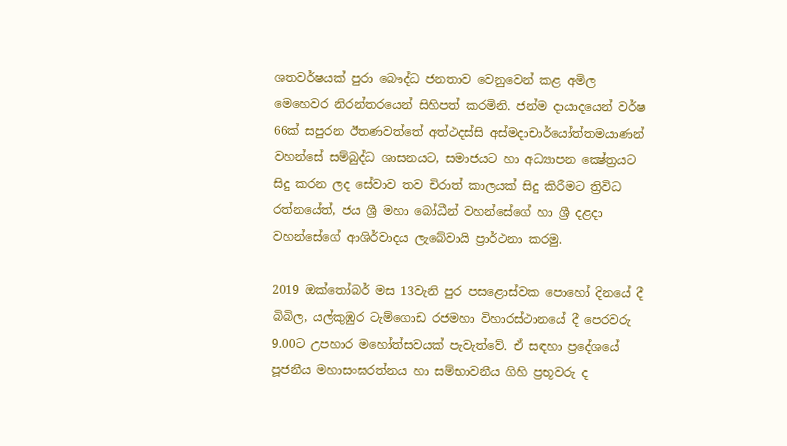ශතවර්ෂයක් පුරා බෞද්ධ ජනතාව වෙනුවෙන් කළ අමිල මෙහෙවර නිරන්තරයෙන් සිහිපත් කරමිනි. ජන්ම දායාදයෙන් වර්ෂ 66ක් සපුරන ඊතණවත්තේ අත්ථදස්සි අස්මදාචාර්යෝත්තමයාණන් වහන්සේ සම්බුද්ධ ශාසනයට, සමාජයට හා අධ්‍යාපන ක්‍ෂේත්‍රයට සිදු කරන ලද සේවාව තව චිරාත් කාලයක් සිදු කිරීමට ත්‍රිවිධ රත්නයේත්, ජය ශ්‍රී මහා බෝධීන් වහන්සේගේ හා ශ්‍රී දළදා වහන්සේගේ ආශිර්වාදය ලැබේවායි ප්‍රාර්ථනා කරමු.

2019 ඔක්තෝබර් මස 13වැනි පුර පසළොස්වක පොහෝ දිනයේ දී බිබිල, යල්කුඹුර ටැම්ගොඩ රජමහා විහාරස්ථානයේ දී පෙරවරු 9.00ට උපහාර මහෝත්සවයක් පැවැත්වේ. ඒ සඳහා ප්‍රදේශයේ පූජනීය මහාසංඝරත්නය හා සම්භාවනීය ගිහි ප්‍රභූවරු ද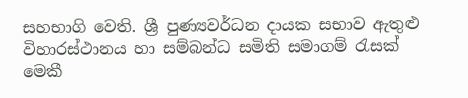සහභාගි වෙති. ශ්‍රී පුණ්‍යවර්ධන දායක සභාව ඇතුළු විහාරස්ථානය හා සම්බන්ධ සමිති සමාගම් රැසක් මෙකී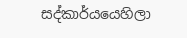සද්කාර්යයෙහිලා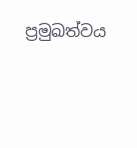ප්‍රමුඛත්වය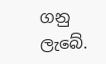ගනු ලැබේ.